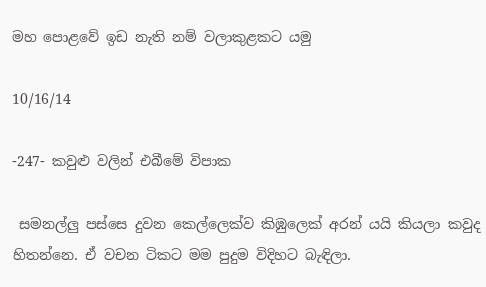මහ පොළවේ ඉඩ නැති නම් වලාකුළකට යමු

10/16/14

-247- කවුළු වලින් එබීමේ විපාක

 සමනල්ලු පස්සෙ දුවන කෙල්ලෙක්ව කිඹුලෙක් අරන් යයි කියලා කවුද හිතන්නෙ. ඒ වචන ටිකට මම පුදුම විදිහට බැඳිලා.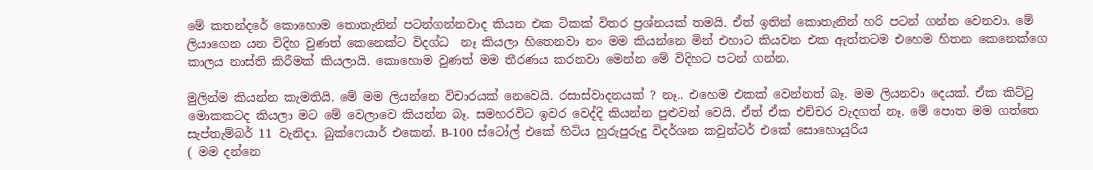මේ කතන්දරේ කොහොම තොතැනින් පටන්ගන්නවාද කියන එක ටිකක් විතර ප්‍රශ්නයක් තමයි. ඒත් ඉතින් කොතැනින් හරි පටන් ගන්න වෙනවා. මේ ලියාගෙන යන විදිහ වුණත් කෙනෙක්ට විදග්ධ  නෑ කියලා හිතෙනවා නං මම කියන්නෙ මින් එහාට කියවන එක ඇත්තටම එහෙම හිතන කෙනෙක්ගෙ කාලය නාස්ති කිරීමක් කියලායි. කොහොම වුණත් මම තීරණය කරනවා මෙන්න මේ විදිහට පටන් ගන්න.

මුලින්ම කියන්න කැමතියි. මේ මම ලියන්නෙ විචාරයක් නෙවෙයි. රසාස්වාදනයක් ? නෑ.. එහෙම එකක් වෙන්නත් බෑ. මම ලියනවා දෙයක්. ඒක කිට්ටු මොකකටද කියලා මට මේ වෙලාවෙ කියන්න බෑ. සමහරවිට ඉවර වෙද්දි කියන්න පුළුවන් වෙයි. ඒත් ඒක එච්චර වැදගත් නෑ. මේ පොත මම ගත්තෙ සැප්තැම්බර් 11 වැනිදා. බුක්ෆෙයාර් එකෙන්. B-100 ස්ටෝල් එකේ හිටිය හුරුපුරුදු විදර්ශන කවුන්ටර් එකේ සොහොයුරිය
( මම දන්නෙ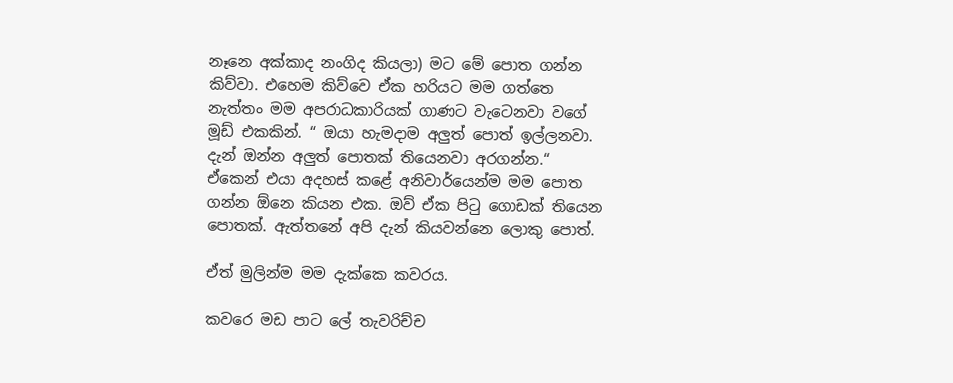නෑනෙ අක්කාද නංගිද කියලා) මට මේ පොත ගන්න කිව්වා. එහෙම කිව්වෙ ඒක හරියට මම ගත්තෙ නැත්තං මම අපරාධකාරියක් ගාණට වැටෙනවා වගේ මූඩ් එකකින්. “ ඔයා හැමදාම අලුත් පොත් ඉල්ලනවා. දැන් ඔන්න අලුත් පොතක් තියෙනවා අරගන්න.“   ඒකෙන් එයා අදහස් කළේ අනිවාර්යෙන්ම මම පොත ගන්න ඕනෙ ක‍ියන එක. ඔව් ඒක පිටු ගොඩක් තියෙන පොතක්. ඇත්තනේ අපි දැන් කියවන්නෙ ලොකු පොත්.

ඒත් මුලින්ම මම දැක්කෙ කවරය.

කවරෙ මඩ පාට ලේ තැවරිච්ච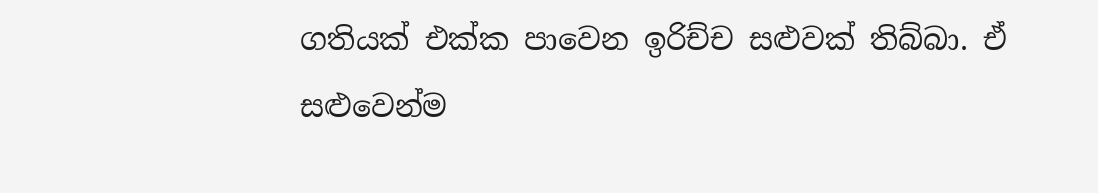ගතියක් එක්ක පාවෙන ඉරිච්ච සළුවක් තිබ්බා. ඒ සළුවෙන්ම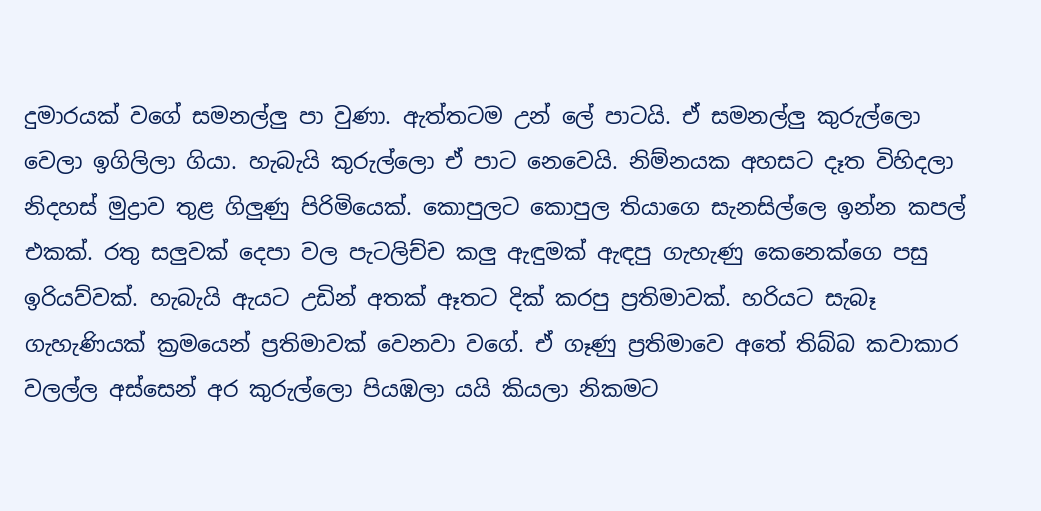දුමාරයක් වගේ සමනල්ලු පා වුණා. ඇත්තටම උන් ලේ පාටයි. ඒ සමනල්ලු කුරුල්ලො වෙලා ඉගිලිලා ගියා. හැබැයි කුරුල්ලො ඒ පාට නෙවෙයි. නිම්නයක අහසට දෑත විහිදලා නිදහස් මුද්‍රාව තුළ ගිලුණු පිරිමියෙක්. කොපුලට කොපුල තියාගෙ සැනසිල්ලෙ ඉන්න කපල් එකක්. රතු සලුවක් දෙපා වල පැටලිච්ච කලු ඇඳුමක් ඇඳපු ගැහැණු කෙනෙක්ගෙ පසු ඉරියව්වක්. හැබැයි ඇයට උඩින් අතක් ඈතට දික් කරපු ප්‍රතිමාවක්. හරියට සැබෑ ගැහැණියක් ක්‍රමයෙන් ප්‍රතිමාවක් වෙනවා වගේ. ඒ ගෑණු ප්‍රතිමාවෙ අතේ තිබ්බ කවාකාර වලල්ල අස්සෙන් අර කුරුල්ලො පියඹලා යයි කියලා නිකමට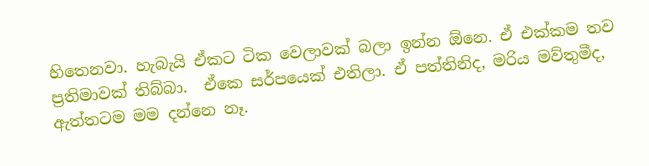හිතෙනවා. හැබැයි ඒකට ටික වෙලාවක් බලා ඉන්න ඕනෙ. ඒ එක්කම තව ප්‍රතිමාවක් තිබ්බා.  ඒකෙ සර්පයෙක් එතිලා. ඒ පත්තිනිද, මරිය මව්තුමීද, ඇත්තටම මම දන්නෙ නෑ.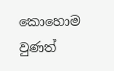කොහොම වුණත්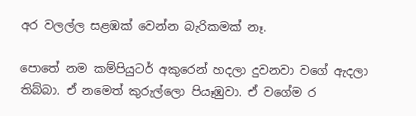අර වලල්ල සළඹක් වෙන්න බැරිකමක් නෑ.

පොතේ නම කම්පියුටර් අකුරෙන් හදලා දුවනවා වගේ ඇදලා තිබ්බා. ඒ නමෙත් කුරුල්ලො පියෑඹුවා. ඒ වගේම ර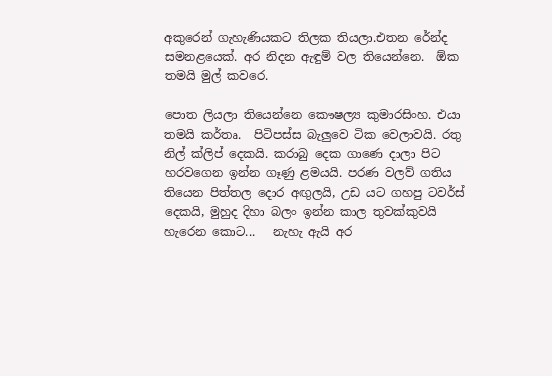අකුරෙන් ගැහැණියකට තිලක තියලා.එතන රේන්ද සමනළයෙක්. අර නිදන ඇඳුම් වල තියෙන්නෙ.  ඕක තමයි මුල් කවරෙ.

පොත ලියලා තියෙන්නෙ කෞෂල්‍ය කුමාරසිංහ. එයා තමයි කර්තෘ.  පිටිපස්ස බැලුවෙ ටික වෙලාවයි. රතු නිල් ක්ලිප් දෙකයි. කරාබු දෙක ගාණෙ දාලා පිට හරවගෙන ඉන්න ගෑණු ළමයයි. පරණ වලව් ගතිය තියෙන පිත්තල දොර අඟුලයි, උඩ යට ගහපු ටවර්ස් දෙකයි, මුහුද දිහා බලං ඉන්න කාල තුවක්කුවයි හැරෙන කොට...   නැහැ ඇයි අර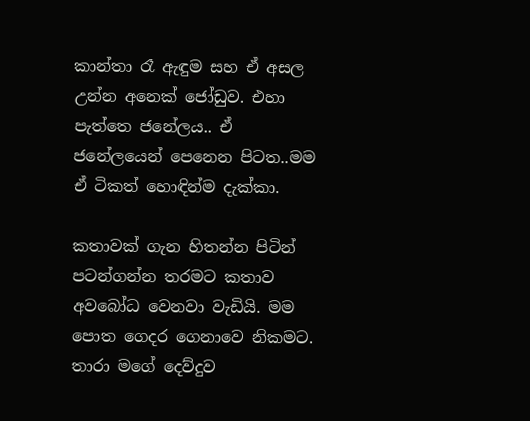කාන්තා රෑ ඇඳුම සහ ඒ අසල උන්න අනෙක් ජෝඩුව. එහා පැත්තෙ ජනේලය.. ඒ ජනේලයෙන් පෙනෙන පිටත..මම ඒ ටිකත් හොඳින්ම දැක්කා.

කතාවක් ගැන හිතන්න පිටින් පටන්ගන්න තරමට කතාව අවබෝධ වෙනවා වැඩියි. මම පොත ගෙදර ගෙනාවෙ නිකමට. තාරා මගේ දෙව්දුව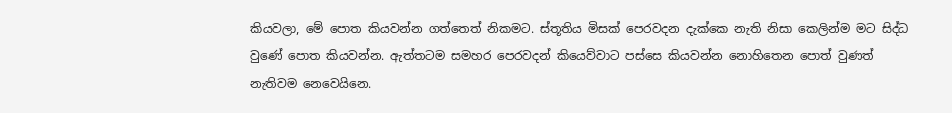කියවලා, මේ පොත කියවන්න ගත්තෙත් නිකමට. ස්තූතිය මිසක් පෙරවදන දැක්කෙ නැති නිසා කෙලින්ම මට සිද්ධ වුණේ පොත කියවන්න. ඇත්තටම සමහර පෙරවදන් කියෙව්වාට පස්සෙ කියවන්න නොහිතෙන පොත් වුණත් නැතිවම නෙවෙයිනෙ.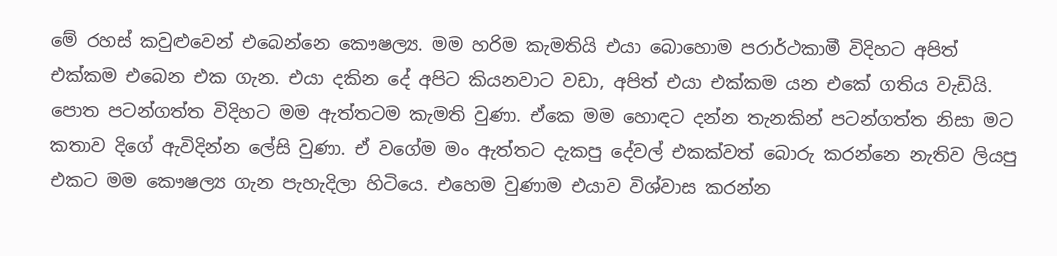මේ රහස් කවුළුවෙන් එබෙන්නෙ කෞෂල්‍ය. මම හරිම කැමතියි එයා බොහොම පරාර්ථකාමී විදිහට අපිත් එක්කම එබෙන එක ගැන. එයා දකින දේ අපිට කියනවාට වඩා, අපිත් එයා එක්කම යන එකේ ගතිය වැඩියි. පොත පටන්ගත්ත විදිහට මම ඇත්තටම කැමති වුණා. ඒකෙ මම හොඳට දන්න තැනකින් පටන්ගත්ත නිසා මට කතාව දිගේ ඇවිදින්න ලේසි වුණා. ඒ වගේම මං ඇත්තට දැකපු දේවල් එකක්වත් බොරු කරන්නෙ නැතිව ලියපු එකට මම කෞෂල්‍ය ගැන පැහැදිලා හිටියෙ. එහෙම වුණාම එයාව විශ්වාස කරන්න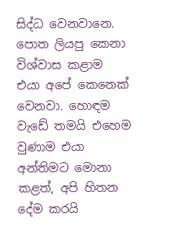සිද්ධ වෙනවානෙ. පොත ලියපු කෙනා විශ්වාස කළාම එයා අපේ කෙනෙක් වෙනවා. හොඳම වැඩේ තමයි එහෙම වුණාම එයා අන්තිමට මොනා කළත්, අපි හිතන දේම කරයි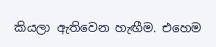කියලා ඇතිවෙන හැඟීම. එහෙම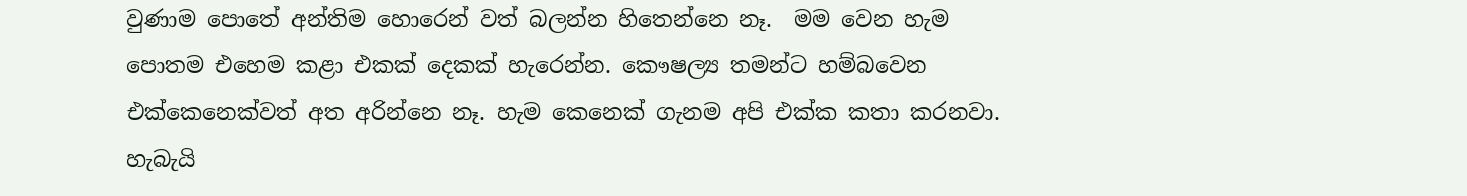වුණාම පොතේ අන්තිම හොරෙන් වත් බලන්න හිතෙන්නෙ නෑ.  මම වෙන හැම පොතම එහෙම කළා එකක් දෙකක් හැරෙන්න. කෞෂල්‍ය තමන්ට හම්බවෙන එක්කෙනෙක්වත් අත අරින්නෙ නෑ. හැම කෙනෙක් ගැනම අපි එක්ක කතා කරනවා. හැබැයි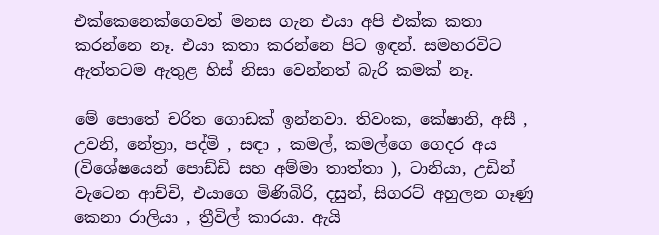එක්කෙනෙක්ගෙවත් මනස ගැන එයා අපි එක්ක කතා කරන්නෙ නෑ. එයා කතා කරන්නෙ පිට ඉඳන්. සමහරවිට ඇත්තටම ඇතුළ හිස් නිසා වෙන්නත් බැරි කමක් නෑ.

මේ පොතේ චරිත ගොඩක් ඉන්නවා. තිවංක, කේෂානි, අසී , උවනි, නේත්‍රා, පද්මි , සඳා , කමල්, කමල්ගෙ ගෙදර අය (විශේෂයෙන් පොඩ්ඩි සහ අම්මා තාත්තා ), ටානියා, උඩින් වැටෙන ආච්චි, එයාගෙ මිණිබිරි, දසුන්, සිගරට් අහුලන ගෑණු කෙනා රාලියා , ත්‍රීවිල් කාරයා. ඇයි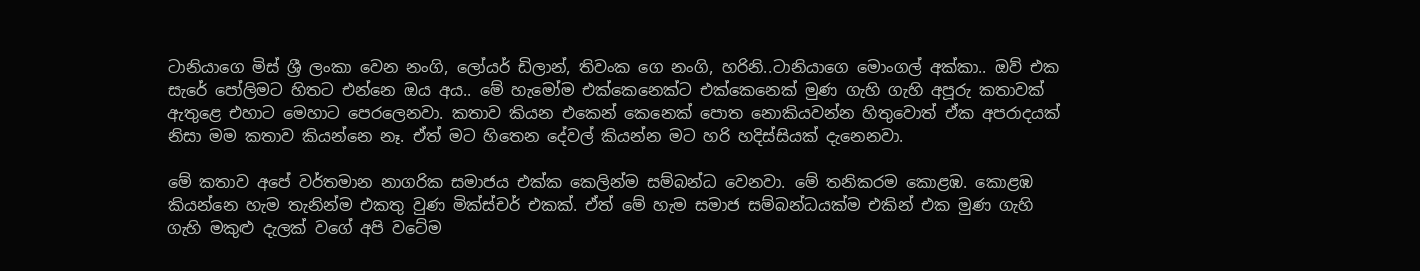ටානියාගෙ මිස් ශ්‍රී ලංකා වෙන නංගි, ලෝයර් ඩිලාන්, තිවංක ගෙ නංගි, හරිනි..ටානියාගෙ මොංගල් අක්කා.. ඔව් එක සැරේ පෝලිමට හිතට එන්නෙ ඔය අය.. මේ හැමෝම එක්කෙනෙක්ට එක්කෙනෙක් මුණ ගැහි ගැහි අපූරු කතාවක් ඇතුළෙ එහාට මෙහාට පෙරලෙනවා. කතාව කියන එකෙන් කෙනෙක් පොත නොකියවන්න හිතුවොත් ඒක අපරාදයක් නිසා මම කතාව කියන්නෙ නෑ. ඒත් මට හිතෙන දේවල් කියන්න මට හරි හදිස්සියක් දැනෙනවා.

මේ කතාව අපේ වර්තමාන නාගරික සමාජය එක්ක කෙලින්ම සම්බන්ධ වෙනවා. මේ තනිකරම කොළඹ. කොළඹ කියන්නෙ හැම තැනින්ම එකතු වුණ මික්ස්චර් එකක්. ඒත් මේ හැම සමාජ සම්බන්ධයක්ම එකින් එක මුණ ගැහි ගැහි මකුළු දැලක් වගේ අපි වටේම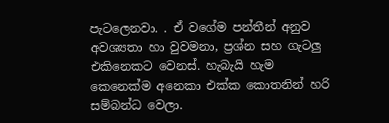පැටලෙනවා. . ඒ වගේම පන්තීන් අනුව අවශ්‍යතා හා වුවමනා, ප්‍රශ්න සහ ගැටලු එකිනෙකට වෙනස්. හැබැයි හැම කෙනෙක්ම අනෙකා එක්ක කොතනින් හරි සම්බන්ධ වෙලා.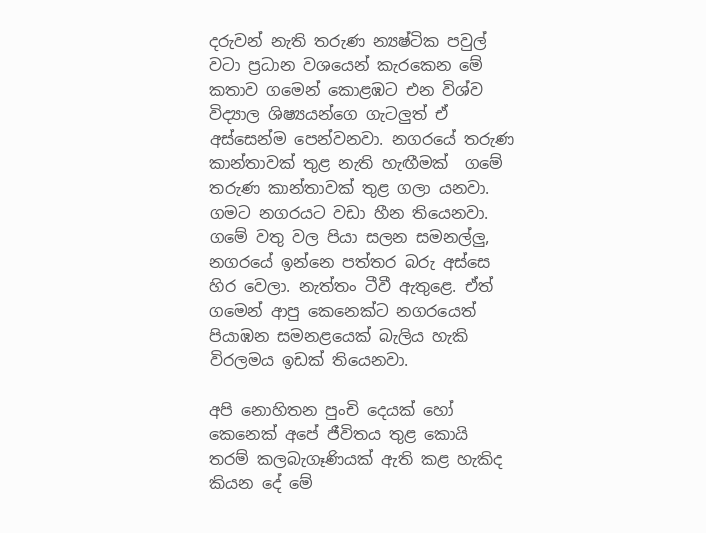දරුවන් නැති තරුණ න්‍යෂ්ටික පවුල් වටා ප්‍රධාන වශයෙන් කැරකෙන මේ කතාව ගමෙන් කොළඹට එන විශ්ව විද්‍යාල ශිෂ්‍යයන්ගෙ ගැටලුත් ඒ අස්සෙන්ම පෙන්වනවා. නගරයේ තරුණ කාන්තාවක් තුළ නැති හැඟීමක්  ගමේ තරුණ කාන්තාවක් තුළ ගලා යනවා. ගමට නගරයට වඩා හීන තියෙනවා. ගමේ වතු වල පියා සලන සමනල්ලු, නගරයේ ඉන්නෙ පත්තර බරු අස්සෙ හිර වෙලා. නැත්තං ටීවී ඇතුළෙ. ඒත් ගමෙන් ආපු කෙනෙක්ට නගරයෙත් පියාඹන සමනළයෙක් බැලිය හැකි විරලමය ඉඩක් තියෙනවා.

අපි නොහිතන පුංචි දෙයක් හෝ කෙනෙක් අපේ ජීවිතය තුළ කොයි තරම් කලබැගෑණියක් ඇති කළ හැකිද කියන දේ මේ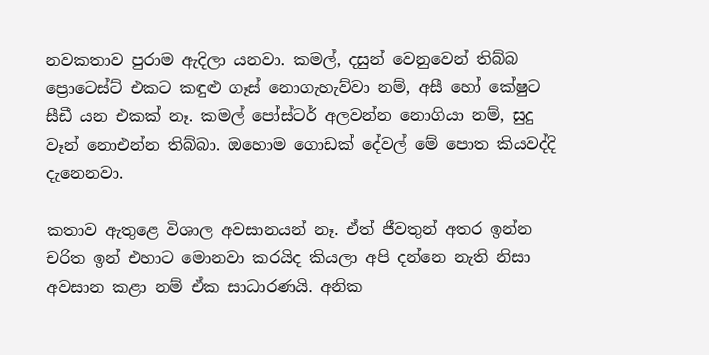නවකතාව පුරාම ඇදිලා යනවා. කමල්, දසුන් වෙනුවෙන් තිබ්බ ප්‍රොටෙස්ට් එකට කඳුළු ගෑස් නොගැහැව්වා නම්, අසී හෝ කේෂුට සීඩී යන එකක් නෑ. කමල් පෝස්ටර් අලවන්න නොගියා නම්, සුදු වෑන් නොඑන්න තිබ්බා. ඔහොම ගොඩක් දේවල් මේ පොත කියවද්දි දැනෙනවා.

කතාව ඇතුළෙ විශාල අවසානයන් නෑ. ඒත් ජීවතුන් අතර ඉන්න චරිත ඉන් එහාට මොනවා කරයිද කියලා අපි දන්නෙ නැති නිසා අවසාන කළා නම් ඒක සාධාරණයි. අනික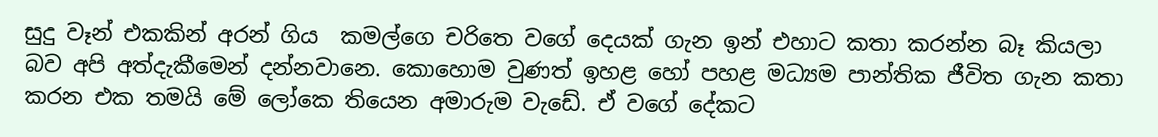සුදු වෑන් එකකින් අරන් ගිය  කමල්ගෙ චරිතෙ වගේ දෙයක් ගැන ඉන් එහාට කතා කරන්න බෑ කියලා  බව අපි අත්දැකීමෙන් දන්නවාන‍ෙ. කොහොම වුණත් ඉහළ හෝ පහළ මධ්‍යම පාන්තික ජීවිත ගැන කතා කරන එක තමයි මේ ලෝකෙ තියෙන අමාරුම වැඩේ. ඒ වගේ දේකට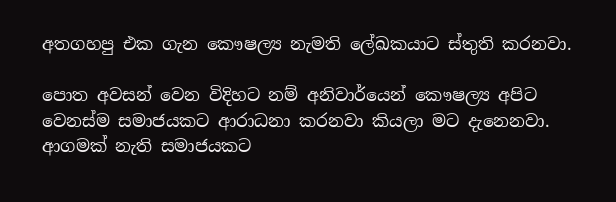අතගහපු එක ගැන කෞෂල්‍ය නැමති ලේඛකයාට ස්තුති කරනවා.

පොත අවසන් වෙන විදිහට නම් අනිවාර්යෙන් කෞෂල්‍ය අපිට වෙනස්ම සමාජයකට ආරාධනා කරනවා කියලා මට දැනෙනවා. ආගමක් නැති සමාජයකට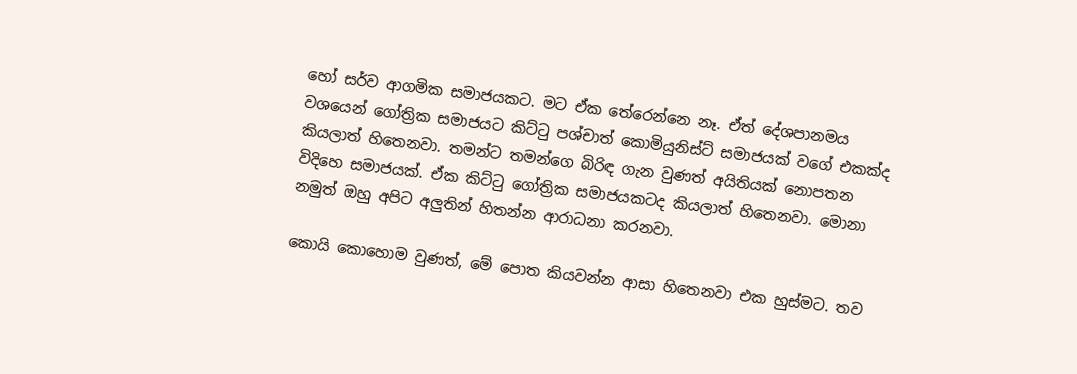හෝ සර්ව ආගමික සමාජයකට. මට ඒක තේරෙන්නෙ නෑ. ඒත් දේශපානමය වශයෙන් ගෝත්‍රික සමාජයට කිට්ටු පශ්චාත් කොමියුනිස්ට් සමාජයක් වගේ එකක්ද කියලාත් හිතෙනවා. තමන්ට තමන්ගෙ බිරිඳ ගැන වුණත් අයිතියක් නොපතන විදිහෙ සමාජයක්. ඒක කිට්ටු ගෝත්‍රික සමාජයකටද කියලාත් හිතෙනවා. මොනා නමුත් ඔහු අපිට අලුතින් හිතන්න ආරාධනා කරනවා.

කොයි කොහොම වුණත්, මේ පොත කියවන්න ආසා හිතෙනවා එක හුස්මට. තව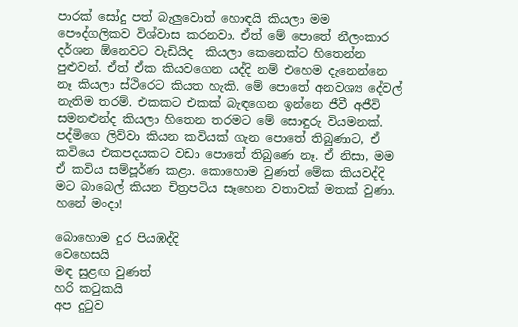පාරක් සෝදු පත් බැලුවොත් හොඳයි කියලා මම පෞද්ගලිකව විශ්වාස කරනවා. ඒත් මේ පොතේ නීලංකාර දර්ශන ඕනෙවට වැඩියිද  කියලා කෙනෙක්ට හිතෙන්න පුළුවන්. ඒත් ඒක කියවගෙන යද්දි නම් එහෙම දැනෙන්නෙ නෑ කියලා ස්ථිරෙට කියත හැකි. මේ පොතේ අනවශ්‍ය දේවල් නැතිම තරම්. එකකට එකක් බැඳගෙන ඉන්නෙ ජීවී අජීවි සමනළුන්ද කියලා හිතෙන තරමට මේ සොඳුරු වියමනක්. පද්මිගෙ ලිව්වා කියන කවියක් ගැන පොතේ තිබුණාට, ඒ කවියෙ එකපදයකට වඩා පොතේ තිබුණෙ නෑ. ඒ නිසා, මම ඒ කවිය සම්පූර්ණ කළා. කොහොම වුණත් මේක කියවද්දි මට බාබෙල් කියන චිත්‍රපටිය සෑහෙන වතාවක් මතක් වුණා. හනේ මංදා!

බොහොම දුර පියඹද්දි
වෙහෙසයි
මඳ සුළඟ වුණත්
හරි කටුකයි
අප දුටුව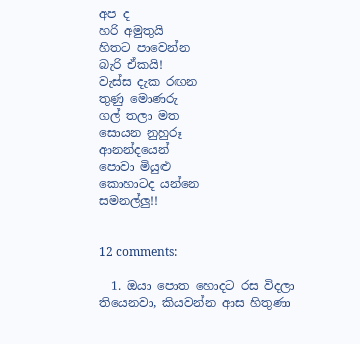අප ද
හරි අමුතුයි
හිතට පාවෙන්න
බැරි ඒකයි!
වැස්ස දැක රඟන
තුණු මොණරු
ගල් තලා මත
සොයන නුහුරූ
ආනන්දයෙන්
පොවා මියුළු
කොහාටද යන්නෙ
සමනල්ලු!!


12 comments:

  1. ඔයා පොත හොදට රස විදලා තියෙනවා, කියවන්න ආස හිතුණා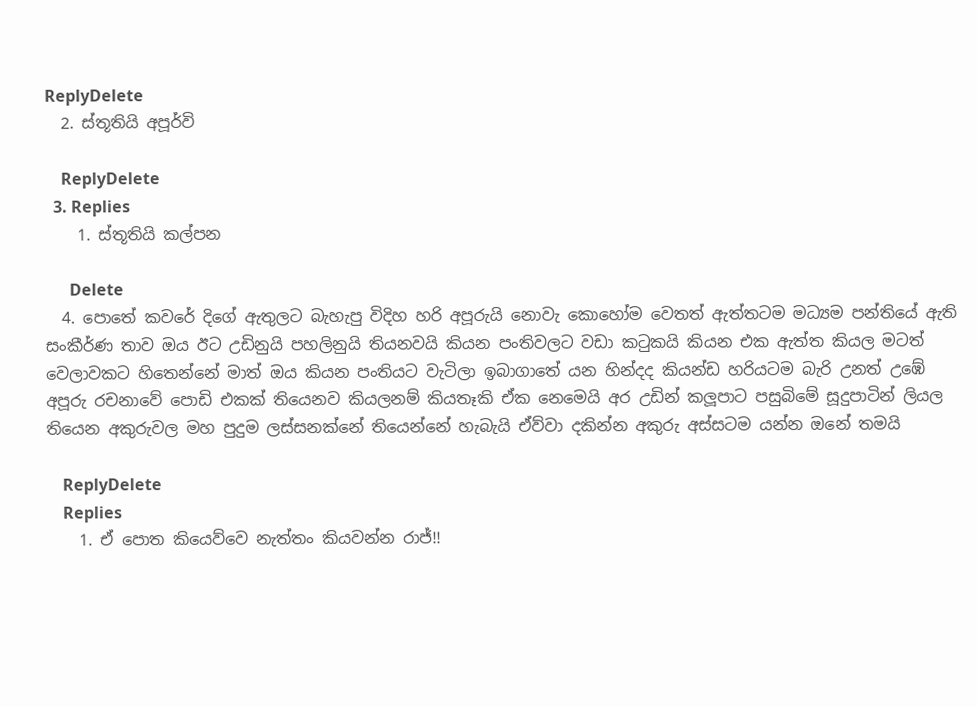ReplyDelete
  2. ස්තූතියි අපූර්වි

    ReplyDelete
  3. Replies
    1. ස්තූතියි කල්පන

      Delete
  4. පොතේ කවරේ දිගේ ඇතුලට බැහැපු විදිහ හරි අපූරුයි නොවැ කොහෝම වෙතත් ඇත්තටම මධ්‍යම පන්තියේ ඇති සංකීර්ණ තාව ඔය ඊට උඩිනුයි පහලිනුයි තියනවයි කියන පංතිවලට වඩා කටුකයි කියන එක ඇත්ත කියල මටත් වෙලාවකට හිතෙන්නේ මාත් ඔය කියන පංතියට වැටිලා ඉබාගාතේ යන හින්දද කියන්ඩ හරියටම බැරි උනත් උඹේ අපූරු රචනාවේ පොඩි එකක් තියෙනව කියලනම් කියතෑකි ඒක නෙමෙයි අර උඩින් කලූපාට පසුබිමේ සූදුපාටින් ලියල තියෙන අකුරුවල මහ පුදුම ලස්සනක්නේ තියෙන්නේ හැබැයි ඒව්වා දකින්න අකුරු අස්සටම යන්න ඔනේ තමයි

    ReplyDelete
    Replies
    1. ඒ පොත කියෙව්වෙ නැත්තං කියවන්න රාජ්!!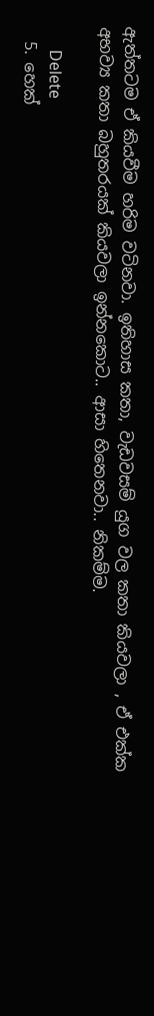ඇත්තටම ඒ කියවීම හරිම වටිනවා. ඉතිහාස කතා, වැඩවසම් යුග වල කතා කියවලා , ඒ එක්ක අභව්‍ය කතා බහුතරයක් කියවලා ඉන්නකොට.. ආසා හිතෙනවා.. නිකම්ම.

      Delete
  5. හෙක්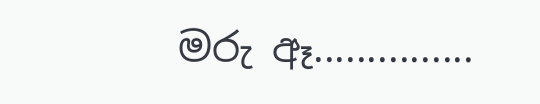මරු ඈ...............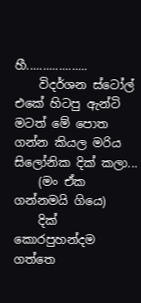හී...................
    විදර්ශන ස්ටෝල් එකේ හිටපු ඇන්ටි මටත් මේ පොත ගන්න කියල මරිය සිලෝනික දික් කලා...
    (මං ඒක ගන්නමයි ගියෙ)
    දික් කොරපුහන්දම ගත්තෙ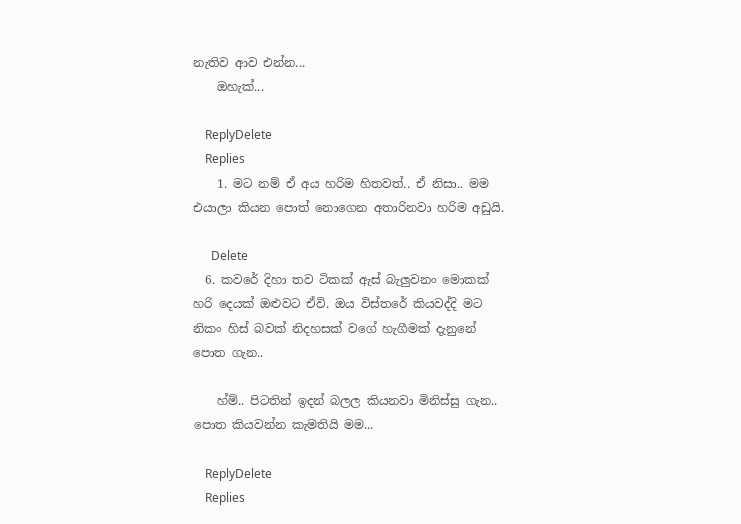නැතිව ආව එන්න...
    ඔහැක්...

    ReplyDelete
    Replies
    1. මට නම් ඒ අය හරිම හිතවත්.. ඒ නිසා.. මම එයාලා කියන පොත් නොගෙන අතාරිනවා හරිම අඩුයි.

      Delete
  6. කවරේ දිහා තව ටිකක් ඇස් බැලුවනං මොකක් හරි දෙයක් ඔළුවට ඒවි. ඔය විස්තරේ කියවද්දි මට නිකං හිස් බවක් නිදහසක් වගේ හැගීමක් දැනුනේ පොත ගැන..

    හ්ම්.. පිටතින් ඉදන් බලල කියනවා මිනිස්සු ගැන.. පොත කියවන්න කැමතියි මම...

    ReplyDelete
    Replies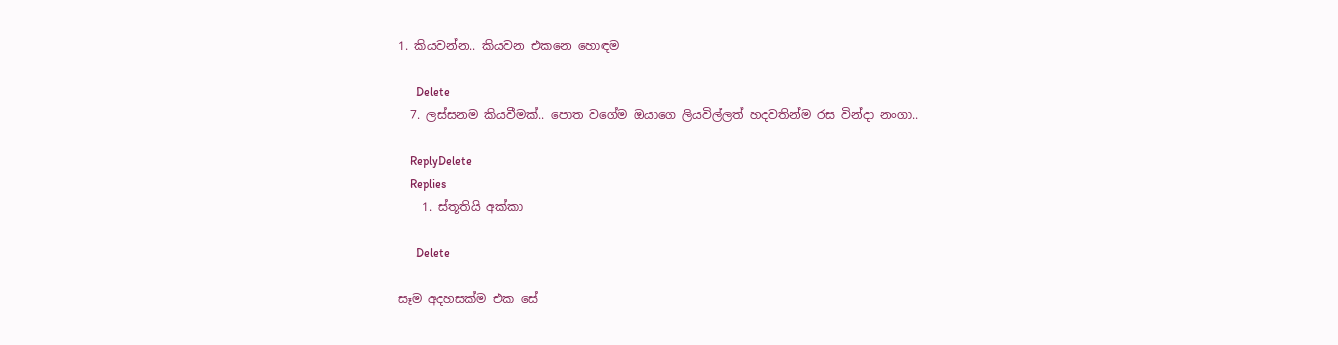1. කියවන්න.. කියවන එකනෙ හොඳම

      Delete
  7. ලස්සනම කියවීමක්.. පොත වගේම ඔයාගෙ ලියවිල්ලත් හදවතින්ම රස වින්දා නංගා..

    ReplyDelete
    Replies
    1. ස්තූතියි අක්කා

      Delete

සෑම අදහසක්ම එක සේ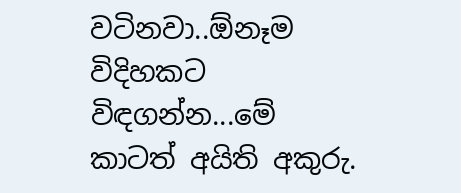වටිනවා..ඕනෑම විදිහකට විඳගන්න...මේ කාටත් අයිති අකුරු.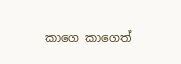කාගෙ කාගෙත්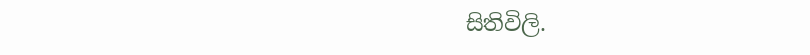සිතිවිලි.